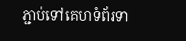ភ្ជាប់ទៅគេហទំព័រទា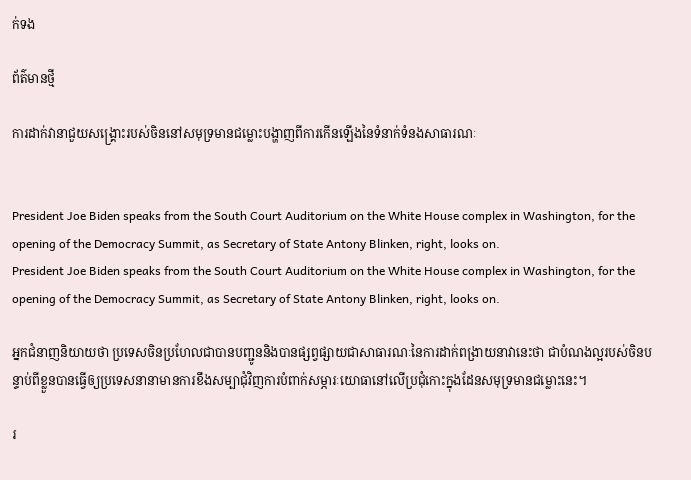ក់ទង

ព័ត៌មានថ្មី

ការដាក់វានាជួយសង្គ្រោះរបស់ចិននៅសមុទ្រមានជម្លោះបង្ហាញពីការកើនឡើងនៃទំនាក់ទំនងសាធារណៈ


President Joe Biden speaks from the South Court Auditorium on the White House complex in Washington, for the opening of the Democracy Summit, as Secretary of State Antony Blinken, right, looks on.
President Joe Biden speaks from the South Court Auditorium on the White House complex in Washington, for the opening of the Democracy Summit, as Secretary of State Antony Blinken, right, looks on.

អ្នកជំនាញនិយាយថា ប្រទេសចិនប្រហែលជាបានបញ្ជូននិងបានផ្សព្វផ្សាយជាសាធារណៈនៃការដាក់ពង្រាយនាវានេះថា ជាបំណងល្អរបស់ចិនបន្ទាប់ពីខ្លួនបានធ្វើឲ្យប្រទេសនានាមានការខឹងសម្បាជុំវិញការបំពាក់សម្ភារៈយោធានៅលើប្រជុំកោះក្នុងដែនសមុទ្រមានជម្លោះនេះ។

រ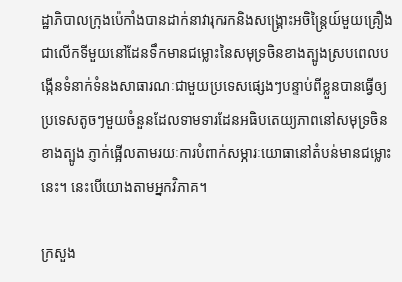ដ្ឋាភិបាលក្រុងប៉េកាំងបានដាក់នាវារុករកនិងសង្គ្រោះអចិន្ត្រៃយ៍មួយគ្រឿងជាលើកទីមួយនៅដែនទឹកមានជម្លោះនៃសមុទ្រចិនខាងត្បូងស្របពេលបង្កើនទំនាក់ទំនងសាធារណៈជាមួយប្រទេសផ្សេងៗបន្ទាប់ពីខ្លួនបានធ្វើឲ្យប្រទេសតូចៗមួយចំនួនដែលទាមទារដែនអធិបតេយ្យភាពនៅសមុទ្រចិនខាងត្បូង ភ្ញាក់ផ្អើលតាមរយៈការបំពាក់សម្ភារៈយោធានៅតំបន់មានជម្លោះនេះ។ នេះបើយោងតាមអ្នកវិភាគ។

ក្រសួង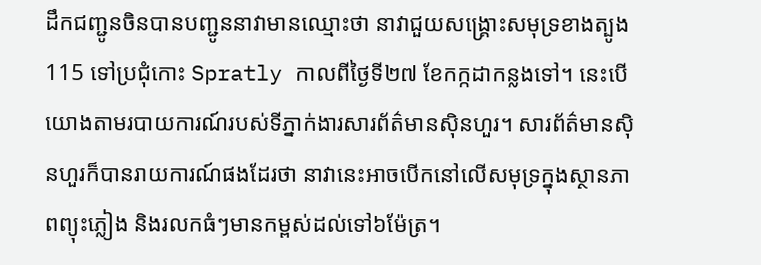ដឹកជញ្ជូនចិនបានបញ្ជូននាវាមានឈ្មោះថា នាវាជួយសង្រ្គោះសមុទ្រខាងត្បូង115 ទៅប្រជុំកោះ Spratly កាលពីថ្ងៃទី២៧ ខែកក្កដាកន្លងទៅ។ នេះបើយោងតាមរបាយការណ៍របស់ទីភ្នាក់ងារសារព័ត៌មានស៊ិនហួរ។ សារព័ត៌មានស៊ិនហួរក៏បានរាយការណ៍ផងដែរថា នាវានេះអាចបើកនៅលើសមុទ្រក្នុងស្ថានភាពព្យុះភ្លៀង និងរលកធំៗមានកម្ពស់ដល់ទៅ៦ម៉ែត្រ។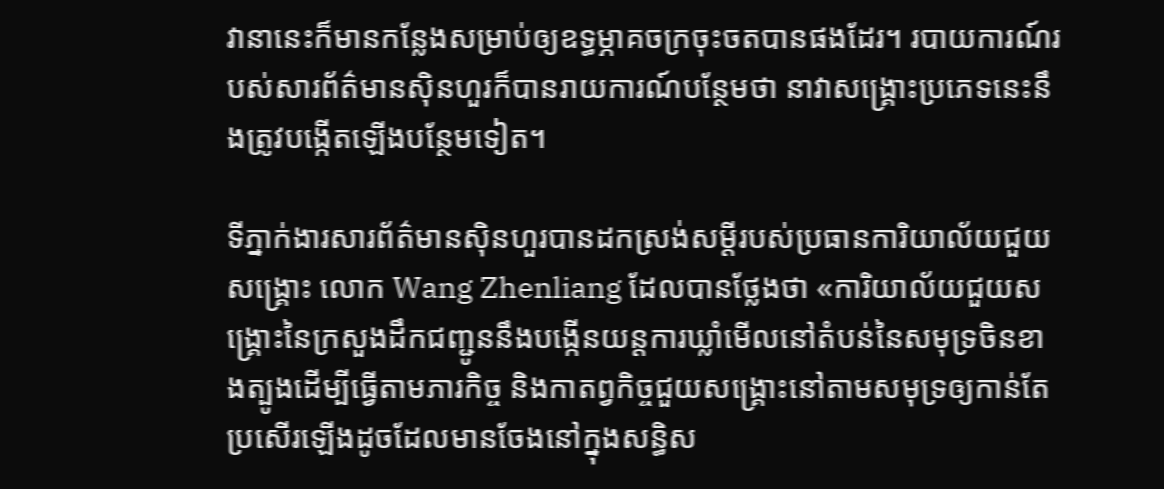វានានេះក៏មានកន្លែងសម្រាប់ឲ្យឧទ្ធម្ភាគចក្រចុះចតបានផងដែរ។ របាយការណ៍របស់សារព័ត៌មានស៊ិនហួរក៏បានរាយការណ៍បន្ថែមថា នាវាសង្គ្រោះប្រភេទនេះនឹងត្រូវបង្កើតឡើងបន្ថែមទៀត។

ទីភ្នាក់ងារសារព័ត៌មានស៊ិនហួរបានដកស្រង់សម្តីរបស់ប្រធានការិយាល័យជួយសង្គ្រោះ លោក Wang Zhenliang ដែលបានថ្លែងថា «ការិយាល័យជួយសង្គ្រោះនៃក្រសួងដឹកជញ្ជូននឹងបង្កើនយន្តការឃ្លាំមើលនៅតំបន់នៃសមុទ្រចិនខាងត្បូងដើម្បីធ្វើតាមភារកិច្ច និងកាតព្វកិច្ចជួយសង្គ្រោះនៅតាមសមុទ្រឲ្យកាន់តែប្រសើរឡើងដូចដែលមានចែងនៅក្នុងសន្ធិស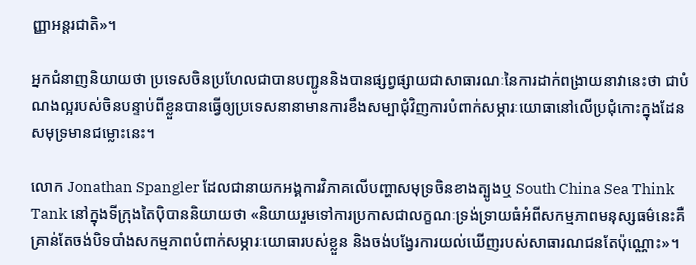ញ្ញាអន្តរជាតិ»។

អ្នកជំនាញនិយាយថា ប្រទេសចិនប្រហែលជាបានបញ្ជូននិងបានផ្សព្វផ្សាយជាសាធារណៈនៃការដាក់ពង្រាយនាវានេះថា ជាបំណងល្អរបស់ចិនបន្ទាប់ពីខ្លួនបានធ្វើឲ្យប្រទេសនានាមានការខឹងសម្បាជុំវិញការបំពាក់សម្ភារៈយោធានៅលើប្រជុំកោះក្នុងដែនសមុទ្រមានជម្លោះនេះ។

លោក Jonathan Spangler ដែលជានាយកអង្គការវិភាគលើបញ្ហាសមុទ្រចិនខាងត្បូងឬ South China Sea Think Tank នៅក្នុងទីក្រុងតៃប៉ិបាននិយាយថា «និយាយរួមទៅការប្រកាសជាលក្ខណៈទ្រង់ទ្រាយធំអំពីសកម្មភាពមនុស្សធម៌នេះគឺគ្រាន់តែចង់បិទបាំងសកម្មភាពបំពាក់សម្ភារៈយោធារបស់ខ្លួន និងចង់បង្វែរការយល់ឃើញរបស់សាធារណជនតែប៉ុណ្ណោះ‍»។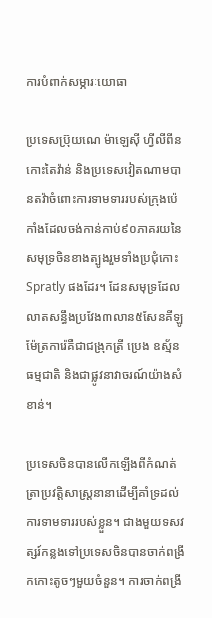ការបំពាក់សម្ភារៈយោធា

ប្រទេសប្រ៊ុយណេ ម៉ាឡេស៊ី ហ្វីលីពីន កោះតៃវ៉ាន់ និងប្រទេសវៀតណាមបានតវ៉ាចំពោះការទាមទាររបស់ក្រុងប៉េកាំងដែលចង់កាន់កាប់៩០ភាគរយនៃសមុទ្រចិនខាងត្បូងរួមទាំងប្រជុំកោះ Spratly ផងដែរ។ ដែនសមុទ្រដែលលាតសន្ធឹងប្រវែង៣លាន៥សែនគីឡូម៉ែត្រការ៉េគឺជាជង្រុកត្រី ប្រេង ឧស័្មនធម្មជាតិ និងជាផ្លូវនាវាចរណ៍យ៉ាងសំខាន់។

ប្រទេសចិនបានលើកឡើងពីកំណត់ត្រាប្រវត្តិសាស្រ្តនានាដើម្បីគាំទ្រដល់ការទាមទាររបស់ខ្លួន។ ជាងមួយទសវត្សរ៍កន្លងទៅប្រទេសចិនបានចាក់ពង្រីកកោះតូចៗមួយចំនួន។ ការចាក់ពង្រី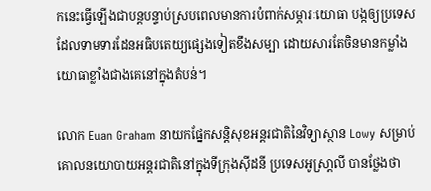កនេះធ្វើឡើងជាបន្តបន្ទាប់ស្របពេលមានការបំពាក់សម្ភារៈយោធា បង្កឲ្យប្រទេសដែលទាមទារដែនអធិបតេយ្យផ្សេងទៀតខឹងសម្បា ដោយសារតែចិនមានកម្លាំងយោធាខ្លាំងជាងគេនៅក្នុងតំបន់។

លោក Euan Graham នាយកផ្នែកសន្តិសុខអន្តរជាតិនៃវិទ្យាស្ថាន Lowy សម្រាប់គោលនយោបាយអន្តរជាតិនៅក្នុងទីក្រុងស៊ីដនី ប្រទេសអូស្រា្តលី បានថ្លែងថា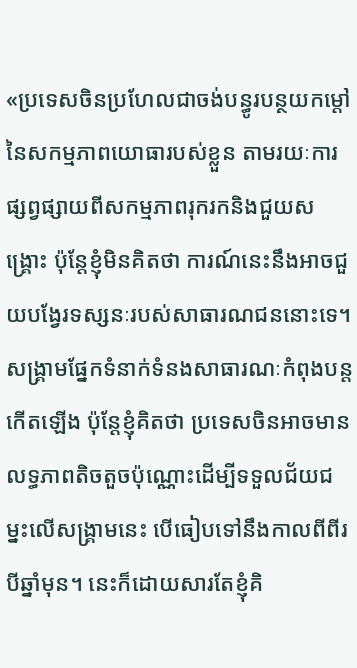«ប្រទេសចិនប្រហែលជាចង់បន្ធូរបន្ថយកម្តៅនៃសកម្មភាពយោធារបស់ខ្លួន តាមរយៈការផ្សព្វផ្សាយពីសកម្មភាពរុករកនិងជួយសង្គ្រោះ ប៉ុន្តែខ្ញុំមិនគិតថា ការណ៍នេះនឹងអាចជួយបង្វែរទស្សនៈរបស់សាធារណជននោះទេ។ សង្គ្រាមផ្នែកទំនាក់ទំនងសាធារណៈកំពុងបន្តកើតឡើង ប៉ុន្តែខ្ញុំគិតថា ប្រទេសចិនអាចមានលទ្ធភាពតិចតួចប៉ុណ្ណោះដើម្បីទទួលជ័យជម្នះលើសង្គ្រាមនេះ បើធៀបទៅនឹងកាលពីពីរបីឆ្នាំមុន។ នេះក៏ដោយសារតែខ្ញុំគិ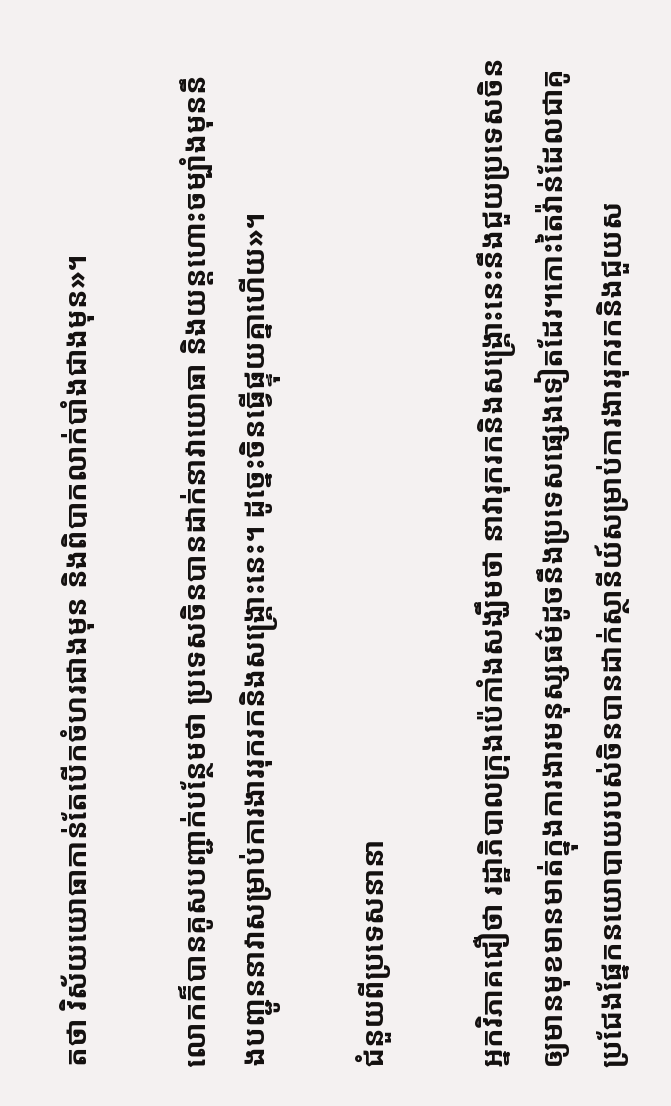តថា វិស័យយោធាកាន់តែបើកចំហរជាងមុន និងពិបាកលាក់បាំងជាងមុន‍»។

លោកក៏បានគូសបញ្ជាក់បន្ថែមថា ប្រទេសចិនបានដាក់នាវាយោធា និងយន្តហោះចម្បាំងមុននឹងបញ្ជូននាវាសម្រាប់ការងាររុករកនិងសង្គ្រោះនេះ។ ដូច្នេះចិនធ្វើផ្ទុយគ្នាហើយ»។

ជំនួយពីប្រទេសនានា

អ្នកវិភាគជឿថា រដ្ឋាភិបាលក្រុងប៉េកាំងសង្ឃឹមថា នាវារុករកនិងសង្គ្រោះនេះនឹងជួយប្រទេសចិនឲ្យមានមុខមានមាត់ក្នុងការងារមនុស្សធម៌ដូចនឹងប្រទេសផ្សេងទៀតដែរ។កោះតៃវ៉ាន់ដែលជាគូប្រជែងផ្នែកនយោបាយរបស់ចិនបានដាក់ស្ថានីយ៍សម្រាប់ការងាររុករកនិងជួយស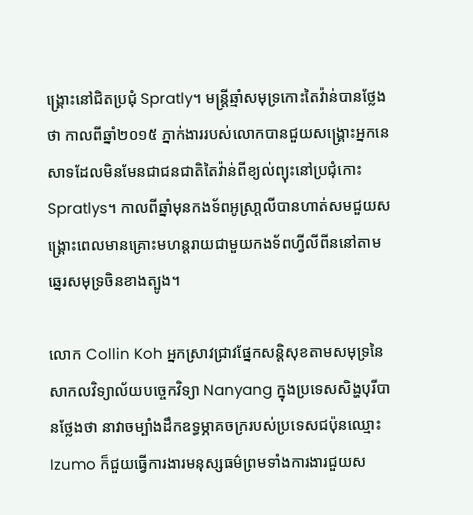ង្គ្រោះនៅជិតប្រជុំ Spratly។ មន្រ្តីឆ្មាំសមុទ្រកោះតៃវ៉ាន់បានថ្លែងថា កាលពីឆ្នាំ២០១៥ ភ្នាក់ងាររបស់លោកបានជួយសង្គ្រោះអ្នកនេសាទដែលមិនមែនជាជនជាតិតៃវ៉ាន់ពីខ្យល់ព្យុះនៅប្រជុំកោះ Spratlys។ កាលពីឆ្នាំមុនកងទ័ពអូស្រា្តលីបានហាត់សមជួយសង្គ្រោះពេលមានគ្រោះមហន្តរាយជាមួយកងទ័ពហ្វីលីពីននៅតាមឆ្នេរសមុទ្រចិនខាងត្បូង។

លោក Collin Koh អ្នកស្រាវជ្រាវផ្នែកសន្តិសុខតាមសមុទ្រនៃសាកលវិទ្យាល័យបច្ចេកវិទ្យា Nanyang ក្នុងប្រទេសសិង្ហបុរីបានថ្លែងថា នាវាចម្បាំងដឹកឧទ្ធម្ភាគចក្ររបស់ប្រទេសជប៉ុនឈ្មោះ Izumo ក៏ជួយធ្វើការងារមនុស្សធម៌ព្រមទាំងការងារជួយស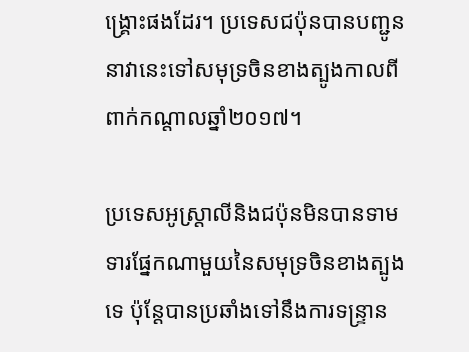ង្គ្រោះផងដែរ។ ប្រទេសជប៉ុនបានបញ្ជូននាវានេះទៅសមុទ្រចិនខាងត្បូងកាលពីពាក់កណ្តាលឆ្នាំ២០១៧។

ប្រទេសអូស្តា្រលីនិងជប៉ុនមិនបានទាមទារផ្នែកណាមួយនៃសមុទ្រចិនខាងត្បូងទេ ប៉ុន្តែបានប្រឆាំងទៅនឹងការទន្ទ្រាន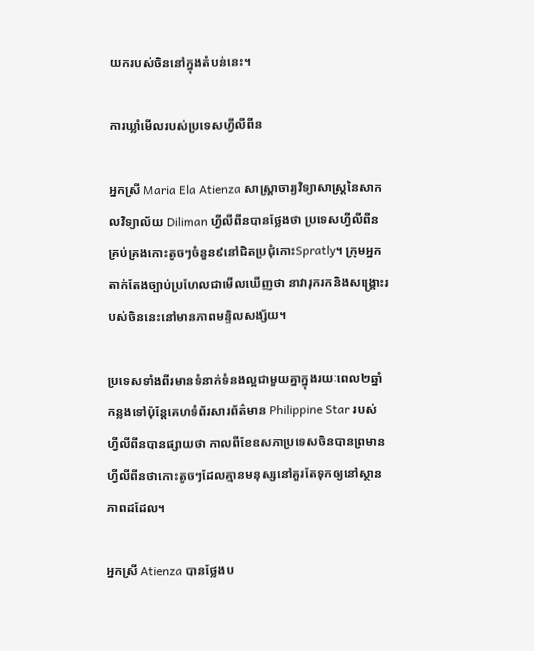យករបស់ចិននៅក្នុងតំបន់នេះ។

ការឃ្លាំមើលរបស់ប្រទេសហ្វីលីពីន

អ្នកស្រី Maria Ela Atienza សាស្រ្តាចារ្យវិទ្យាសាស្រ្តនៃសាកលវិទ្យាល័យ Diliman ហ្វីលីពីនបានថ្លែងថា ប្រទេសហ្វីលីពីនគ្រប់គ្រងកោះតូចៗចំនួន៩នៅជិតប្រជុំកោះSpratly។ ក្រុមអ្នកតាក់តែងច្បាប់ប្រហែលជាមើលឃើញថា នាវារុករកនិងសង្គ្រោះរបស់ចិននេះនៅមានភាពមន្ទិលសង្ស័យ។

ប្រទេសទាំងពីរមានទំនាក់ទំនងល្អជាមួយគ្នាក្នុងរយៈពេល២ឆ្នាំកន្លងទៅប៉ុន្តែគេហទំព័រសារព័ត៌មាន Philippine Star របស់ហ្វីលីពីនបានផ្សាយថា កាលពីខែឧសភាប្រទេសចិនបានព្រមានហ្វីលីពីនថាកោះតូចៗដែលគ្មានមនុស្សនៅគួរតែទុកឲ្យនៅស្ថានភាពដដែល។

អ្នកស្រី Atienza បានថ្លែងប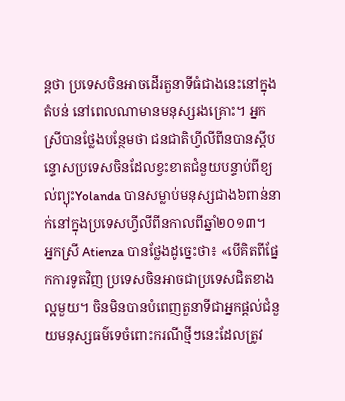ន្តថា ប្រទេសចិនអាចដើរតួនាទីធំជាងនេះនៅក្នុងតំបន់ នៅពេលណាមានមនុស្សរងគ្រោះ។ អ្នកស្រីបានថ្លែងបន្ថែមថា ជនជាតិហ្វីលីពីនបានស្តីបន្ទោសប្រទេសចិនដែលខ្វះខាតជំនួយបន្ទាប់ពីខ្យល់ព្យុះYolanda បានសម្លាប់មនុស្សជាង៦ពាន់នាក់នៅក្នុងប្រទេសហ្វីលីពីនកាលពីឆ្នាំ២០១៣។
អ្នកស្រី Atienza បានថ្លែងដូច្នេះថា៖ «បើគិតពីផ្នែកការទូតវិញ ប្រទេសចិនអាចជាប្រទេសជិតខាងល្អមួយ។ ចិនមិនបានបំពេញតួនាទីជាអ្នកផ្តល់ជំនួយមនុស្សធម៌ទេចំពោះករណីថ្មីៗនេះដែលត្រូវ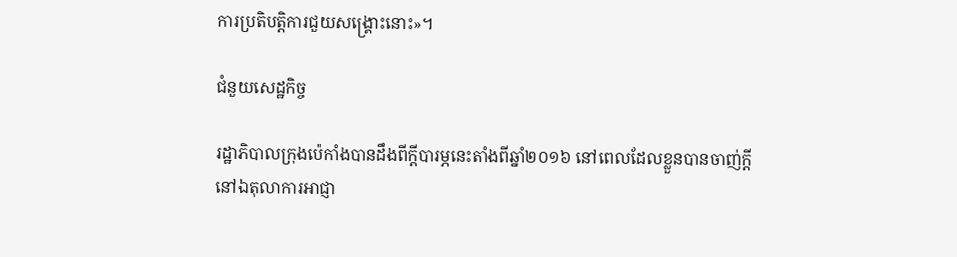ការប្រតិបត្តិការជួយសង្គ្រោះនោះ»។

ជំនួយសេដ្ឋកិច្ច

រដ្ឋាភិបាលក្រុងប៉េកាំងបានដឹងពីក្តីបារម្ភនេះតាំងពីឆ្នាំ២០១៦ នៅពេលដែលខ្លួនបានចាញ់ក្តីនៅឯតុលាការអាជ្ញា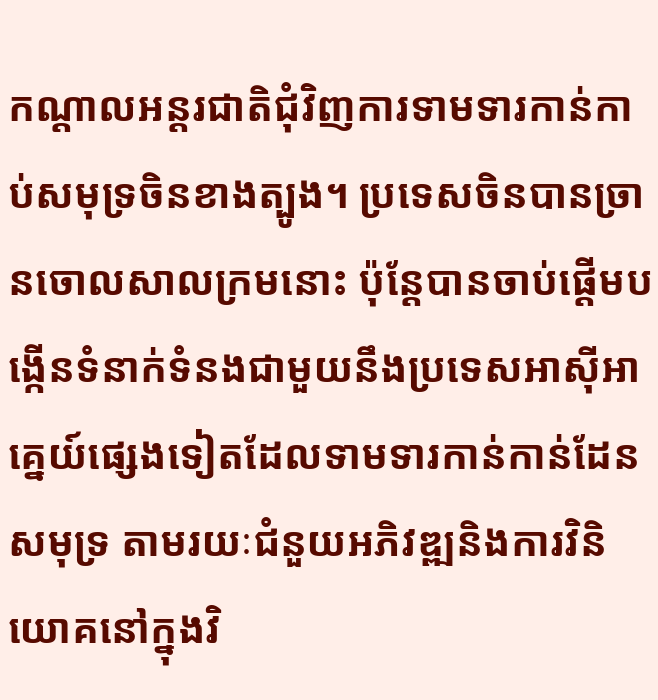កណ្តាលអន្តរជាតិជុំវិញការទាមទារកាន់កាប់សមុទ្រចិនខាងត្បូង។ ប្រទេសចិនបានច្រានចោលសាលក្រមនោះ ប៉ុន្តែបានចាប់ផ្តើមបង្កើនទំនាក់ទំនងជាមួយនឹងប្រទេសអាស៊ីអាគ្នេយ៍ផ្សេងទៀតដែលទាមទារកាន់កាន់ដែនសមុទ្រ តាមរយៈជំនួយអភិវឌ្ឍនិងការវិនិយោគនៅក្នុងវិ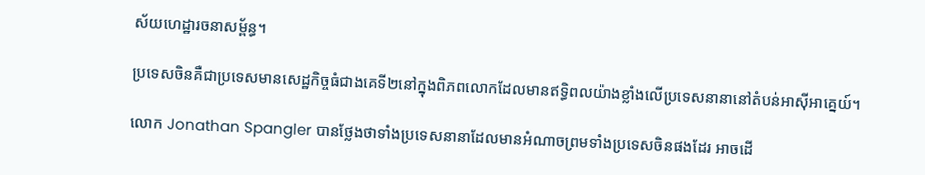ស័យហេដ្ឋារចនាសម្ព័ន្ធ។

ប្រទេសចិនគឺជាប្រទេសមានសេដ្ឋកិច្ចធំជាងគេទី២នៅក្នុងពិភពលោកដែលមានឥទ្ធិពលយ៉ាងខ្លាំងលើប្រទេសនានានៅតំបន់អាស៊ីអាគ្នេយ៍។

លោក Jonathan Spangler បានថ្លែងថាទាំងប្រទេសនានាដែលមានអំណាចព្រមទាំងប្រទេសចិនផងដែរ អាចដើ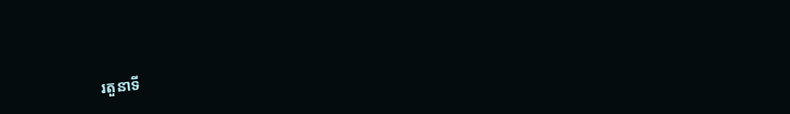រតួនាទី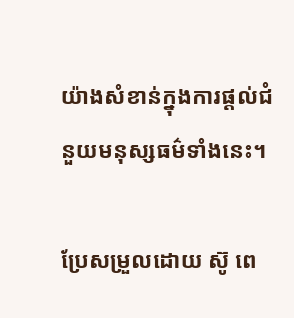យ៉ាងសំខាន់ក្នុងការផ្តល់ជំនួយមនុស្សធម៌ទាំងនេះ។

ប្រែសម្រួលដោយ ស៊ូ ពេ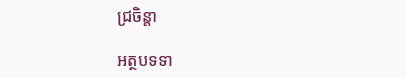ជ្រចិន្តា

អត្ថបទទា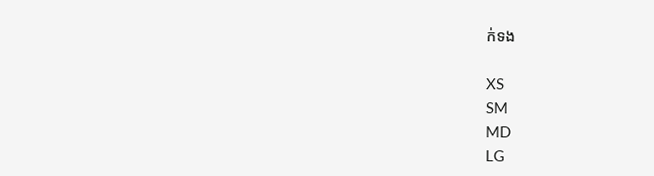ក់ទង

XS
SM
MD
LG